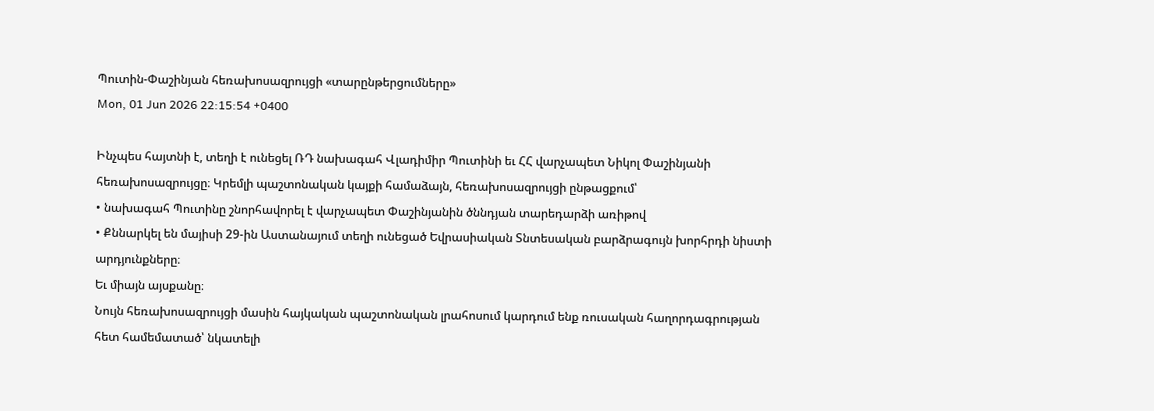Պուտին-Փաշինյան հեռախոսազրույցի «տարընթերցումները»
Mon, 01 Jun 2026 22:15:54 +0400

Ինչպես հայտնի է, տեղի է ունեցել ՌԴ նախագահ Վլադիմիր Պուտինի եւ ՀՀ վարչապետ Նիկոլ Փաշինյանի հեռախոսազրույցը։ Կրեմլի պաշտոնական կայքի համաձայն, հեռախոսազրույցի ընթացքում՝
• նախագահ Պուտինը շնորհավորել է վարչապետ Փաշինյանին ծննդյան տարեդարձի առիթով
• Քննարկել են մայիսի 29-ին Աստանայում տեղի ունեցած Եվրասիական Տնտեսական բարձրագույն խորհրդի նիստի արդյունքները։
Եւ միայն այսքանը։
Նույն հեռախոսազրույցի մասին հայկական պաշտոնական լրահոսում կարդում ենք ռուսական հաղորդագրության հետ համեմատած՝ նկատելի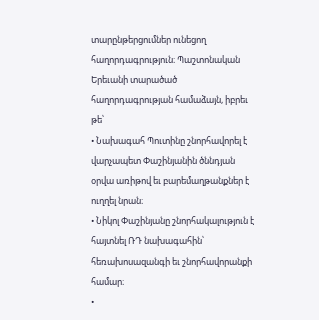տարընթերցումներ ունեցող հաղորդագրություն։ Պաշտոնական Երեւանի տարածած հաղորդագրության համաձայն, իբրեւ թե՝
• Նախագահ Պուտինը շնորհավորել է վարչապետ Փաշինյանին ծննդյան օրվա առիթով եւ բարեմաղթանքներ է ուղղել նրան։
• Նիկոլ Փաշինյանը շնորհակալություն է հայտնել ՌԴ նախագահին՝ հեռախոսազանգի եւ շնորհավորանքի համար։
•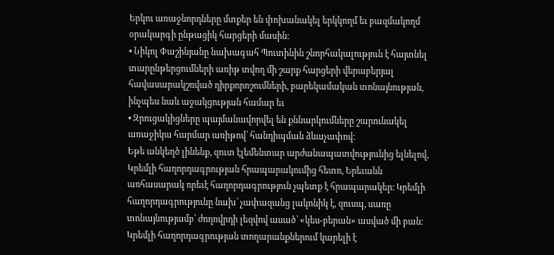Երկու առաջնորդները մտքեր են փոխանակել երկկողմ եւ բազմակողմ օրակարգի ընթացիկ հարցերի մասին։
• Նիկոլ Փաշինյանը նախագահ Պուտինին շնորհակալություն է հայտնել տարընթերցումների առիթ տվող մի շարք հարցերի վերաբերյալ հավասարակշռված դիրքորոշումների, բարեկամական տոնայնության, ինչպես նաև աջակցության համար եւ
• Զրուցակիցները պայմանավորվել են քննարկումները շարունակել առաջիկա հարմար առիթով՝ հանդիպման ձևաչափով։
Եթե անկեղծ լինենք, զուտ էլեմենտար արժանապատվությունից ելնելով, Կրեմլի հաղորդագրության հրապարակումից հետո, Երեւանն առհասարակ որեւէ հաղորդագրություն չպետք է հրապարակեր։ Կրեմլի հաղորդագրությունը նախ՝ չափազանց լակոնիկ է, զուսպ, սառը տոնայնությամբ՝ ժողովրդի լեզվով ասած՝ «կես-բերան» ասված մի բան։ Կրեմլի հաղորդագրության տողարանքներում կարելի է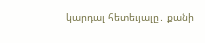կարդալ հետեւյալը․ քանի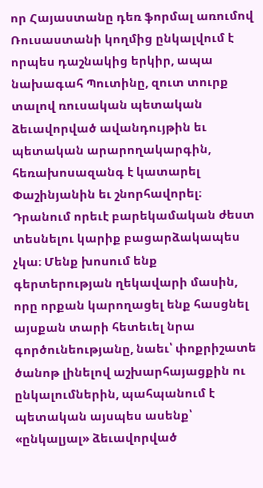որ Հայաստանը դեռ ֆորմալ առումով Ռուսաստանի կողմից ընկալվում է որպես դաշնակից երկիր, ապա նախագահ Պուտինը, զուտ տուրք տալով ռուսական պետական ձեւավորված ավանդույթին եւ պետական արարողակարգին, հեռախոսազանգ է կատարել Փաշինյանին եւ շնորհավորել։ Դրանում որեւէ բարեկամական ժեստ տեսնելու կարիք բացարձակապես չկա։ Մենք խոսում ենք գերտերության ղեկավարի մասին, որը որքան կարողացել ենք հասցնել այսքան տարի հետեւել նրա գործունեությանը, նաեւ՝ փոքրիշատե ծանոթ լինելով աշխարհայացքին ու ընկալումներին, պահպանում է պետական այսպես ասենք՝ «ընկալյալ» ձեւավորված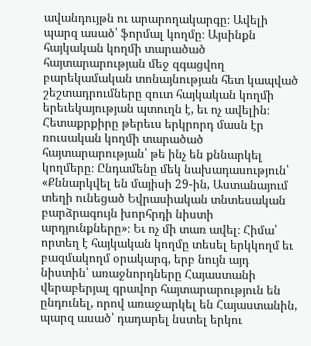ավանդույթն ու արարողակարգը։ Ավելի պարզ ասած՝ ֆորմալ կողմը։ Այսինքն հայկական կողմի տարածած հայտարարության մեջ զգացվող բարեկամական տոնայնության հետ կապված շեշտադրումները զուտ հայկական կողմի երեւեկայության պտուղն է, եւ ոչ ավելին։ Հետաքրքիրը թերեւս երկրորդ մասն էր ռուսական կողմի տարածած հայտարարության՝ թե ինչ են քննարկել կողմերը։ Ընդամենը մեկ նախադասություն՝ «Քննարկվել են մայիսի 29-ին, Աստանայում տեղի ունեցած Եվրասիական տնտեսական բարձրագույն խորհրդի նիստի արդյունքները»։ Եւ ոչ մի տառ ավել։ Հիմա՝ որտեղ է հայկական կողմը տեսել երկկողմ եւ բազմակողմ օրակարգ, երբ նույն այդ նիստին՝ առաջնորդները Հայաստանի վերաբերյալ գրավոր հայտարարություն են ընդունել, որով առաջարկել են Հայաստանին, պարզ ասած՝ դադարել նստել երկու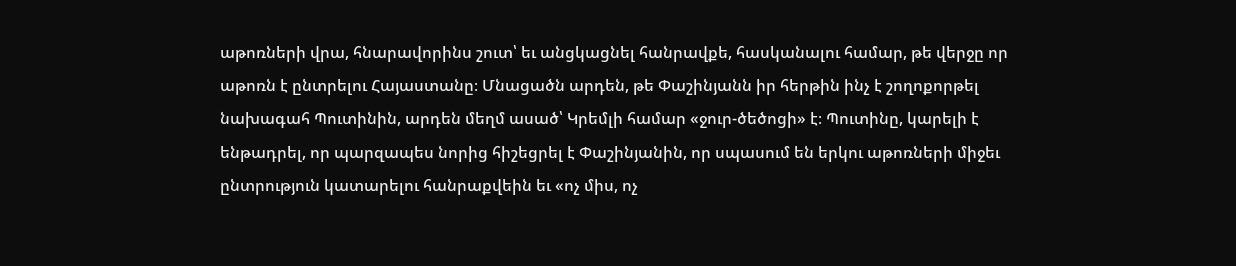աթոռների վրա, հնարավորինս շուտ՝ եւ անցկացնել հանրավքե, հասկանալու համար, թե վերջը որ աթոռն է ընտրելու Հայաստանը։ Մնացածն արդեն, թե Փաշինյանն իր հերթին ինչ է շողոքորթել նախագահ Պուտինին, արդեն մեղմ ասած՝ Կրեմլի համար «ջուր-ծեծոցի» է։ Պուտինը, կարելի է ենթադրել, որ պարզապես նորից հիշեցրել է Փաշինյանին, որ սպասում են երկու աթոռների միջեւ ընտրություն կատարելու հանրաքվեին եւ «ոչ միս, ոչ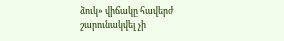ձուկ» վիճակը հավերժ շարունակվել չի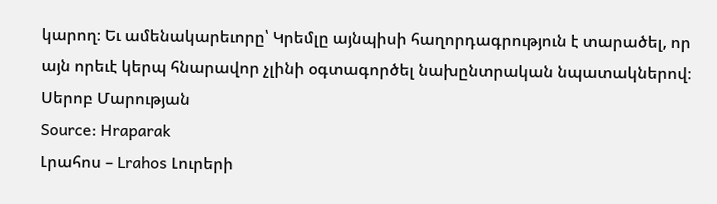կարող։ Եւ ամենակարեւորը՝ Կրեմլը այնպիսի հաղորդագրություն է տարածել, որ այն որեւէ կերպ հնարավոր չլինի օգտագործել նախընտրական նպատակներով։
Սերոբ Մարության
Source: Hraparak
Լրահոս – Lrahos Լուրերի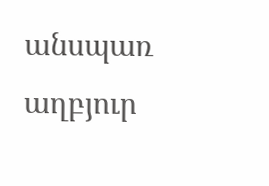անսպառ աղբյուր